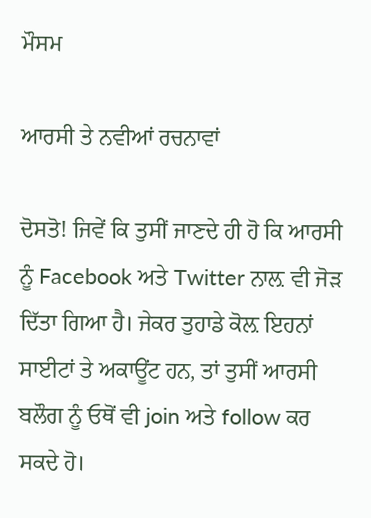ਮੌਸਮ

ਆਰਸੀ ਤੇ ਨਵੀਆਂ ਰਚਨਾਵਾਂ

ਦੋਸਤੋ! ਜਿਵੇਂ ਕਿ ਤੁਸੀਂ ਜਾਣਦੇ ਹੀ ਹੋ ਕਿ ਆਰਸੀ ਨੂੰ Facebook ਅਤੇ Twitter ਨਾਲ਼ ਵੀ ਜੋੜ ਦਿੱਤਾ ਗਿਆ ਹੈ। ਜੇਕਰ ਤੁਹਾਡੇ ਕੋਲ਼ ਇਹਨਾਂ ਸਾਈਟਾਂ ਤੇ ਅਕਾਊਂਟ ਹਨ, ਤਾਂ ਤੁਸੀਂ ਆਰਸੀ ਬਲੌਗ ਨੂੰ ਓਥੋਂ ਵੀ join ਅਤੇ follow ਕਰ ਸਕਦੇ ਹੋ।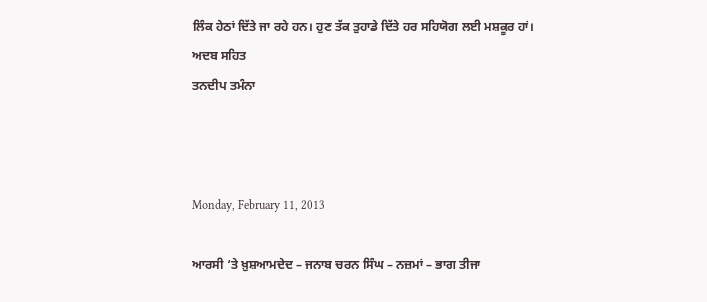ਲਿੰਕ ਹੇਠਾਂ ਦਿੱਤੇ ਜਾ ਰਹੇ ਹਨ। ਹੁਣ ਤੱਕ ਤੁਹਾਡੇ ਦਿੱਤੇ ਹਰ ਸਹਿਯੋਗ ਲਈ ਮਸ਼ਕੂਰ ਹਾਂ।
ਅਦਬ ਸਹਿਤ
ਤਨਦੀਪ ਤਮੰਨਾ



Monday, February 11, 2013

ਆਰਸੀ ‘ਤੇ ਖ਼ੁਸ਼ਆਮਦੇਦ – ਜਨਾਬ ਚਰਨ ਸਿੰਘ – ਨਜ਼ਮਾਂ – ਭਾਗ ਤੀਜਾ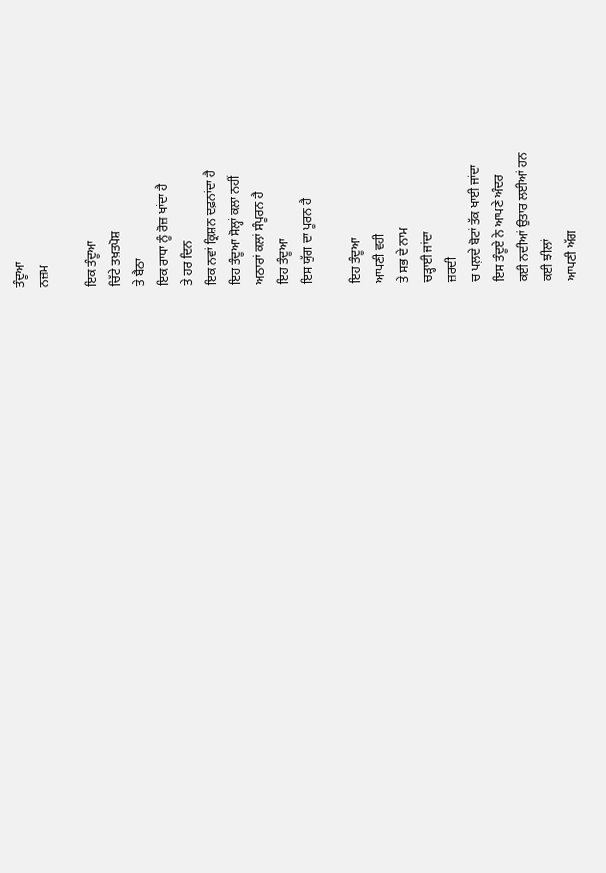ਤੰਦੂਆ
ਨਜ਼ਮ

ਇਕ ਤੰਦੂਆ
ਚਿੱਟੇ ਤਖ਼ਤਪੋਸ਼
ਤੇ ਬੈਠਾ
ਇਕ ਰਾਧਾ ਨੂੰ ਰੋਜ਼ ਖਾਂਦਾ ਹੈ
ਤੇ ਹਰ ਦਿਨ
ਇਕ ਨਵਾਂ ਕ੍ਰਿਸ਼ਨ ਦਫ਼ਨਾਂਦਾ ਹੈ
ਇਹ ਤੰਦੂਆ ਸੋਲ੍ਹਾਂ ਕਲਾ ਨਹੀਂ
ਅਠਾਰਾਂ ਕਲਾਂ ਸੰਪੂਰਨ ਹੈ
ਇਹ ਤੰਦੂਆ
ਇਸ ਯੁੱਗ ਦਾ ਪੂਰਨ ਹੈ

ਇਹ ਤੰਦੂਆ
ਆਪਣੀ ਵਹੀ
ਤੇ ਸਭ ਦੇ ਨਾਮ
ਚੜ੍ਹਾਈ ਜਾਂਦਾ
ਜ਼ਰਦੀ
ਚ ਪਲ਼ਦੇ ਬੋਟਾਂ ਤੱਕ ਖਾਈ ਜਾਂਦਾ
ਇਸ ਤੰਦੂਏ ਨੇ ਆਪਣੇ ਅੰਦਰ
ਕਈ ਨਦੀਆਂ ਉਤਾਰ ਲਈਆਂ ਹਨ
ਕਈ ਝੀਲਾਂ
ਆਪਣੀ ਅੱਗ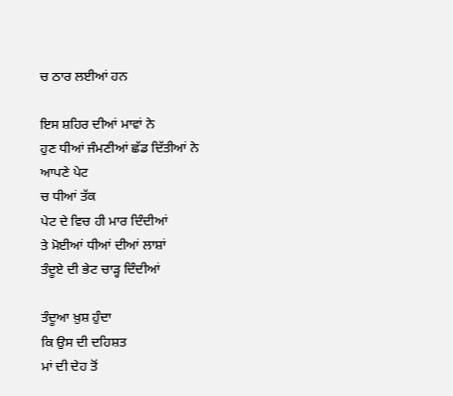ਚ ਠਾਰ ਲਈਆਂ ਹਨ

ਇਸ ਸ਼ਹਿਰ ਦੀਆਂ ਮਾਵਾਂ ਨੇ
ਹੁਣ ਧੀਆਂ ਜੰਮਣੀਆਂ ਛੱਡ ਦਿੱਤੀਆਂ ਨੇ
ਆਪਣੇ ਪੇਟ
ਚ ਧੀਆਂ ਤੱਕ
ਪੇਟ ਦੇ ਵਿਚ ਹੀ ਮਾਰ ਦਿੰਦੀਆਂ
ਤੇ ਮੋਈਆਂ ਧੀਆਂ ਦੀਆਂ ਲਾਸ਼ਾਂ
ਤੰਦੂਏ ਦੀ ਭੇਟ ਚਾੜ੍ਹ ਦਿੰਦੀਆਂ

ਤੰਦੂਆ ਖ਼ੁਸ਼ ਹੁੰਦਾ
ਕਿ ਉਸ ਦੀ ਦਹਿਸ਼ਤ
ਮਾਂ ਦੀ ਦੇਹ ਤੋਂ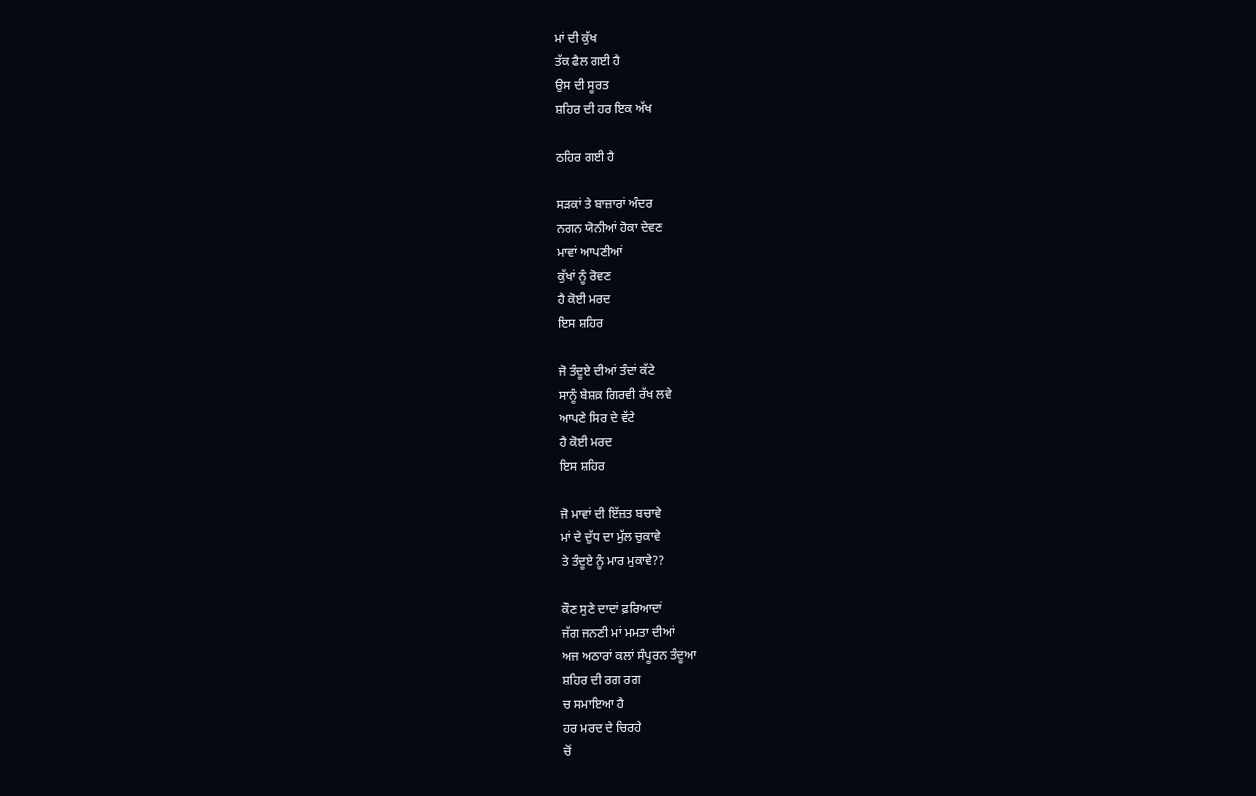ਮਾਂ ਦੀ ਕੁੱਖ
ਤੱਕ ਫੈਲ ਗਈ ਹੈ
ਉਸ ਦੀ ਸੂਰਤ
ਸ਼ਹਿਰ ਦੀ ਹਰ ਇਕ ਅੱਖ

ਠਹਿਰ ਗਈ ਹੈ

ਸੜਕਾਂ ਤੇ ਬਾਜ਼ਾਰਾਂ ਅੰਦਰ
ਨਗਨ ਯੋਨੀਆਂ ਹੋਕਾ ਦੇਵਣ
ਮਾਵਾਂ ਆਪਣੀਆਂ
ਕੁੱਖਾਂ ਨੂੰ ਰੋਵਣ
ਹੈ ਕੋਈ ਮਰਦ
ਇਸ ਸ਼ਹਿਰ

ਜੋ ਤੰਦੂਏ ਦੀਆਂ ਤੰਦਾਂ ਕੱਟੇ
ਸਾਨੂੰ ਬੇਸ਼ਕ਼ ਗਿਰਵੀ ਰੱਖ ਲਵੇ
ਆਪਣੇ ਸਿਰ ਦੇ ਵੱਟੇ
ਹੈ ਕੋਈ ਮਰਦ
ਇਸ ਸ਼ਹਿਰ

ਜੋ ਮਾਵਾਂ ਦੀ ਇੱਜ਼ਤ ਬਚਾਵੇ
ਮਾਂ ਦੇ ਦੁੱਧ ਦਾ ਮੁੱਲ ਚੁਕਾਵੇ
ਤੇ ਤੰਦੂਏ ਨੂੰ ਮਾਰ ਮੁਕਾਵੇ??

ਕੌਣ ਸੁਣੇ ਦਾਦਾਂ ਫ਼ਰਿਆਦਾਂ
ਜੱਗ ਜਨਣੀ ਮਾਂ ਮਮਤਾ ਦੀਆਂ
ਅਜ ਅਠਾਰਾਂ ਕਲਾਂ ਸੰਪੂਰਨ ਤੰਦੂਆ
ਸ਼ਹਿਰ ਦੀ ਰਗ ਰਗ
ਚ ਸਮਾਇਆ ਹੈ
ਹਰ ਮਰਦ ਦੇ ਚਿਰਹੇ
ਚੋਂ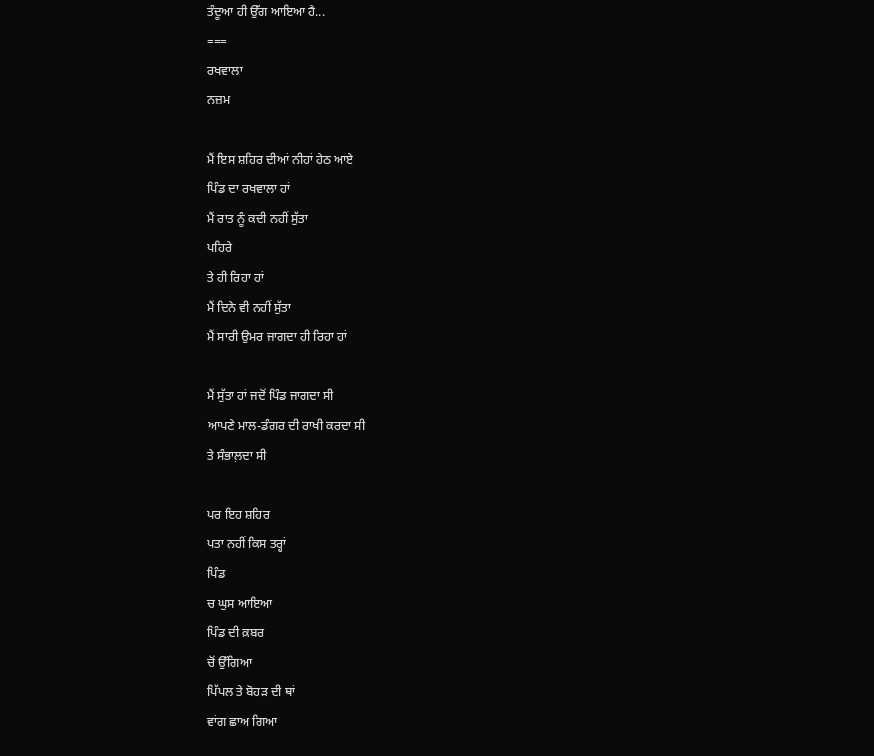ਤੰਦੂਆ ਹੀ ਉੱਗ ਆਇਆ ਹੈ...
===
ਰਖਵਾਲਾ
ਨਜ਼ਮ

ਮੈਂ ਇਸ ਸ਼ਹਿਰ ਦੀਆਂ ਨੀਹਾਂ ਹੇਠ ਆਏ
ਪਿੰਡ ਦਾ ਰਖਵਾਲਾ ਹਾਂ
ਮੈਂ ਰਾਤ ਨੂੰ ਕਦੀ ਨਹੀਂ ਸੁੱਤਾ
ਪਹਿਰੇ
ਤੇ ਹੀ ਰਿਹਾ ਹਾਂ
ਮੈਂ ਦਿਨੇ ਵੀ ਨਹੀਂ ਸੁੱਤਾ
ਮੈਂ ਸਾਰੀ ਉਮਰ ਜਾਗਦਾ ਹੀ ਰਿਹਾ ਹਾਂ

ਮੈਂ ਸੁੱਤਾ ਹਾਂ ਜਦੋਂ ਪਿੰਡ ਜਾਗਦਾ ਸੀ
ਆਪਣੇ ਮਾਲ-ਡੰਗਰ ਦੀ ਰਾਖੀ ਕਰਦਾ ਸੀ
ਤੇ ਸੰਭਾਲ਼ਦਾ ਸੀ

ਪਰ ਇਹ ਸ਼ਹਿਰ
ਪਤਾ ਨਹੀਂ ਕਿਸ ਤਰ੍ਹਾਂ
ਪਿੰਡ
ਚ ਘੁਸ ਆਇਆ
ਪਿੰਡ ਦੀ ਕ਼ਬਰ
ਚੋਂ ਉੱਗਿਆ
ਪਿੱਪਲ ਤੇ ਬੋਹੜ ਦੀ ਥਾਂ
ਵਾਂਗ ਛਾਅ ਗਿਆ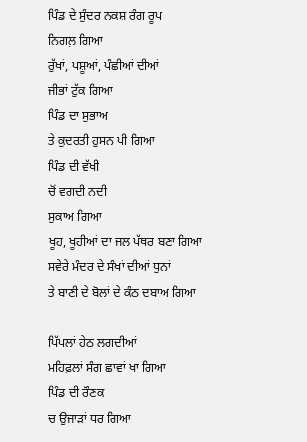ਪਿੰਡ ਦੇ ਸੁੰਦਰ ਨਕਸ਼ ਰੰਗ ਰੂਪ
ਨਿਗਲ਼ ਗਿਆ
ਰੁੱਖਾਂ, ਪਸ਼ੂਆਂ, ਪੰਛੀਆਂ ਦੀਆਂ
ਜੀਭਾਂ ਟੁੱਕ ਗਿਆ
ਪਿੰਡ ਦਾ ਸੁਭਾਅ
ਤੇ ਕੁਦਰਤੀ ਹੁਸਨ ਪੀ ਗਿਆ
ਪਿੰਡ ਦੀ ਵੱਖੀ
ਚੋਂ ਵਗਦੀ ਨਦੀ
ਸੁਕਾਅ ਗਿਆ
ਖੂਹ, ਖੂਹੀਆਂ ਦਾ ਜਲ ਪੱਥਰ ਬਣਾ ਗਿਆ
ਸਵੇਰੇ ਮੰਦਰ ਦੇ ਸੰਖਾਂ ਦੀਆਂ ਧੁਨਾਂ
ਤੇ ਬਾਣੀ ਦੇ ਬੋਲਾਂ ਦੇ ਕੰਠ ਦਬਾਅ ਗਿਆ

ਪਿੱਪਲਾਂ ਹੇਠ ਲਗਦੀਆਂ
ਮਹਿਫ਼ਲਾਂ ਸੰਗ ਛਾਵਾਂ ਖਾ ਗਿਆ
ਪਿੰਡ ਦੀ ਰੌਣਕ
ਚ ਉਜਾੜਾਂ ਧਰ ਗਿਆ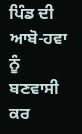ਪਿੰਡ ਦੀ ਆਬੋ-ਹਵਾ ਨੂੰ
ਬਣਵਾਸੀ ਕਰ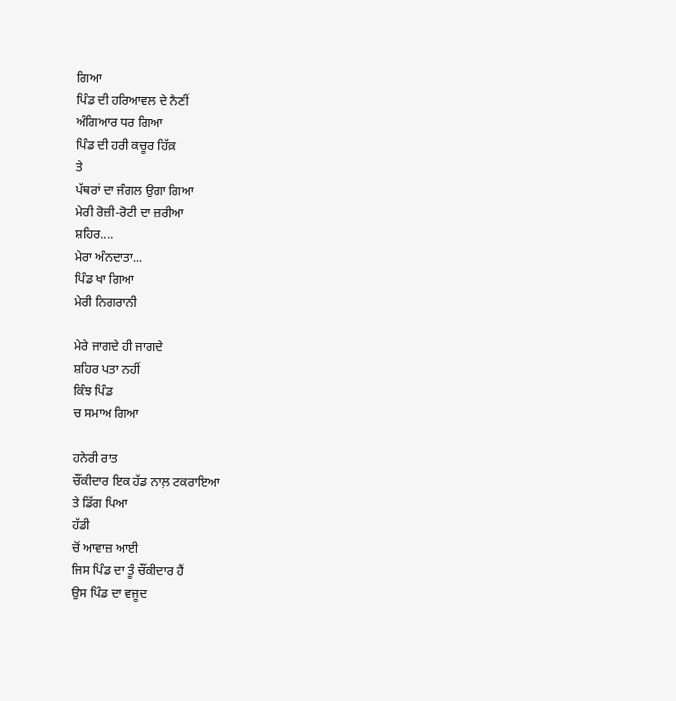ਗਿਆ
ਪਿੰਡ ਦੀ ਹਰਿਆਵਲ ਦੇ ਨੈਣੀਂ
ਅੰਗਿਆਰ ਧਰ ਗਿਆ
ਪਿੰਡ ਦੀ ਹਰੀ ਕਚੂਰ ਹਿੱਕ਼
ਤੇ
ਪੱਥਰਾਂ ਦਾ ਜੰਗਲ ਉਗਾ ਗਿਆ
ਮੇਰੀ ਰੋਜ਼ੀ-ਰੋਟੀ ਦਾ ਜ਼ਰੀਆ
ਸ਼ਹਿਰ....
ਮੇਰਾ ਅੰਨਦਾਤਾ...
ਪਿੰਡ ਖਾ ਗਿਆ
ਮੇਰੀ ਨਿਗਰਾਨੀ

ਮੇਰੇ ਜਾਗਦੇ ਹੀ ਜਾਗਦੇ
ਸ਼ਹਿਰ ਪਤਾ ਨਹੀਂ
ਕਿੰਝ ਪਿੰਡ
ਚ ਸਮਾਅ ਗਿਆ

ਹਨੇਰੀ ਰਾਤ
ਚੌਂਕੀਦਾਰ ਇਕ ਹੱਡ ਨਾਲ਼ ਟਕਰਾਇਆ
ਤੇ ਡਿੱਗ ਪਿਆ
ਹੱਡੀ
ਚੋਂ ਆਵਾਜ਼ ਆਈ
ਜਿਸ ਪਿੰਡ ਦਾ ਤੂੰ ਚੌਂਕੀਦਾਰ ਹੈਂ
ਉਸ ਪਿੰਡ ਦਾ ਵਜੂਦ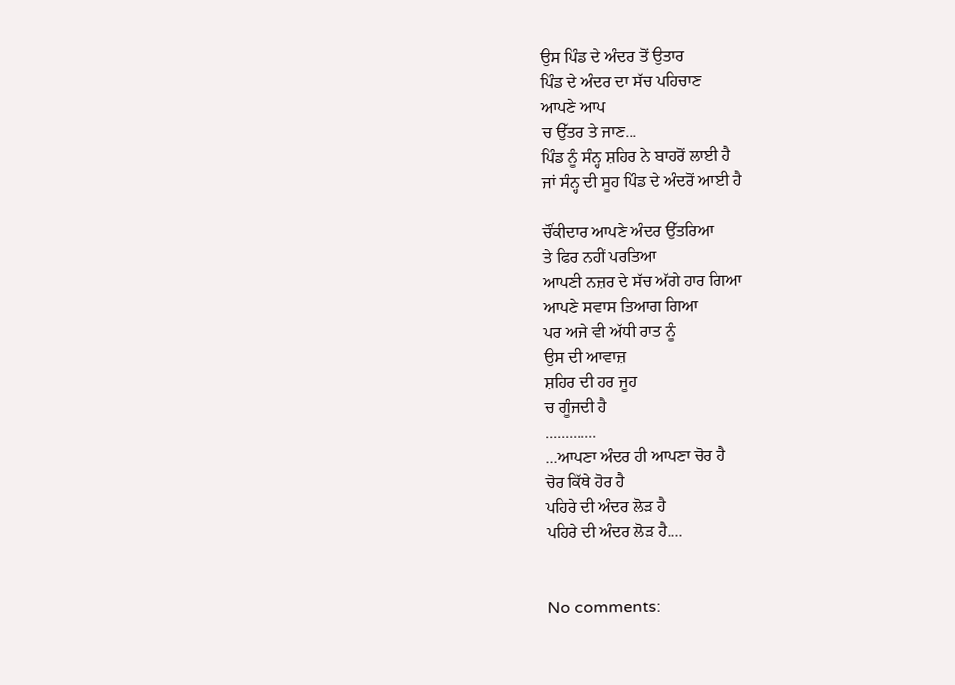ਉਸ ਪਿੰਡ ਦੇ ਅੰਦਰ ਤੋਂ ਉਤਾਰ
ਪਿੰਡ ਦੇ ਅੰਦਰ ਦਾ ਸੱਚ ਪਹਿਚਾਣ
ਆਪਣੇ ਆਪ
ਚ ਉੱਤਰ ਤੇ ਜਾਣ...
ਪਿੰਡ ਨੂੰ ਸੰਨ੍ਹ ਸ਼ਹਿਰ ਨੇ ਬਾਹਰੋਂ ਲਾਈ ਹੈ
ਜਾਂ ਸੰਨ੍ਹ ਦੀ ਸੂਹ ਪਿੰਡ ਦੇ ਅੰਦਰੋਂ ਆਈ ਹੈ

ਚੌਂਕੀਦਾਰ ਆਪਣੇ ਅੰਦਰ ਉੱਤਰਿਆ
ਤੇ ਫਿਰ ਨਹੀਂ ਪਰਤਿਆ
ਆਪਣੀ ਨਜ਼ਰ ਦੇ ਸੱਚ ਅੱਗੇ ਹਾਰ ਗਿਆ
ਆਪਣੇ ਸਵਾਸ ਤਿਆਗ ਗਿਆ
ਪਰ ਅਜੇ ਵੀ ਅੱਧੀ ਰਾਤ ਨੂੰ
ਉਸ ਦੀ ਆਵਾਜ਼
ਸ਼ਹਿਰ ਦੀ ਹਰ ਜੂਹ
ਚ ਗੂੰਜਦੀ ਹੈ
.............
...ਆਪਣਾ ਅੰਦਰ ਹੀ ਆਪਣਾ ਚੋਰ ਹੈ
ਚੋਰ ਕਿੱਥੇ ਹੋਰ ਹੈ
ਪਹਿਰੇ ਦੀ ਅੰਦਰ ਲੋੜ ਹੈ
ਪਹਿਰੇ ਦੀ ਅੰਦਰ ਲੋੜ ਹੈ....


No comments: